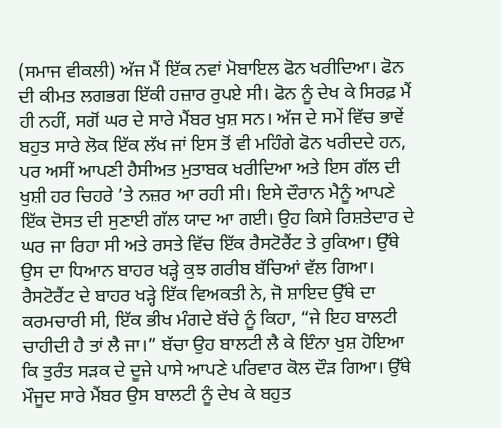(ਸਮਾਜ ਵੀਕਲੀ) ਅੱਜ ਮੈਂ ਇੱਕ ਨਵਾਂ ਮੋਬਾਇਲ ਫੋਨ ਖਰੀਦਿਆ। ਫੋਨ ਦੀ ਕੀਮਤ ਲਗਭਗ ਇੱਕੀ ਹਜ਼ਾਰ ਰੁਪਏ ਸੀ। ਫੋਨ ਨੂੰ ਦੇਖ ਕੇ ਸਿਰਫ਼ ਮੈਂ ਹੀ ਨਹੀਂ, ਸਗੋਂ ਘਰ ਦੇ ਸਾਰੇ ਮੈਂਬਰ ਖੁਸ਼ ਸਨ। ਅੱਜ ਦੇ ਸਮੇਂ ਵਿੱਚ ਭਾਵੇਂ ਬਹੁਤ ਸਾਰੇ ਲੋਕ ਇੱਕ ਲੱਖ ਜਾਂ ਇਸ ਤੋਂ ਵੀ ਮਹਿੰਗੇ ਫੋਨ ਖਰੀਦਦੇ ਹਨ, ਪਰ ਅਸੀਂ ਆਪਣੀ ਹੈਸੀਅਤ ਮੁਤਾਬਕ ਖਰੀਦਿਆ ਅਤੇ ਇਸ ਗੱਲ ਦੀ ਖੁਸ਼ੀ ਹਰ ਚਿਹਰੇ ’ਤੇ ਨਜ਼ਰ ਆ ਰਹੀ ਸੀ। ਇਸੇ ਦੌਰਾਨ ਮੈਨੂੰ ਆਪਣੇ ਇੱਕ ਦੋਸਤ ਦੀ ਸੁਣਾਈ ਗੱਲ ਯਾਦ ਆ ਗਈ। ਉਹ ਕਿਸੇ ਰਿਸ਼ਤੇਦਾਰ ਦੇ ਘਰ ਜਾ ਰਿਹਾ ਸੀ ਅਤੇ ਰਸਤੇ ਵਿੱਚ ਇੱਕ ਰੈਸਟੋਰੈਂਟ ਤੇ ਰੁਕਿਆ। ਉੱਥੇ ਉਸ ਦਾ ਧਿਆਨ ਬਾਹਰ ਖੜ੍ਹੇ ਕੁਝ ਗਰੀਬ ਬੱਚਿਆਂ ਵੱਲ ਗਿਆ। ਰੈਸਟੋਰੈਂਟ ਦੇ ਬਾਹਰ ਖੜ੍ਹੇ ਇੱਕ ਵਿਅਕਤੀ ਨੇ, ਜੋ ਸ਼ਾਇਦ ਉੱਥੇ ਦਾ ਕਰਮਚਾਰੀ ਸੀ, ਇੱਕ ਭੀਖ ਮੰਗਦੇ ਬੱਚੇ ਨੂੰ ਕਿਹਾ, “ਜੇ ਇਹ ਬਾਲਟੀ ਚਾਹੀਦੀ ਹੈ ਤਾਂ ਲੈ ਜਾ।” ਬੱਚਾ ਉਹ ਬਾਲਟੀ ਲੈ ਕੇ ਇੰਨਾ ਖੁਸ਼ ਹੋਇਆ ਕਿ ਤੁਰੰਤ ਸੜਕ ਦੇ ਦੂਜੇ ਪਾਸੇ ਆਪਣੇ ਪਰਿਵਾਰ ਕੋਲ ਦੌੜ ਗਿਆ। ਉੱਥੇ ਮੌਜੂਦ ਸਾਰੇ ਮੈਂਬਰ ਉਸ ਬਾਲਟੀ ਨੂੰ ਦੇਖ ਕੇ ਬਹੁਤ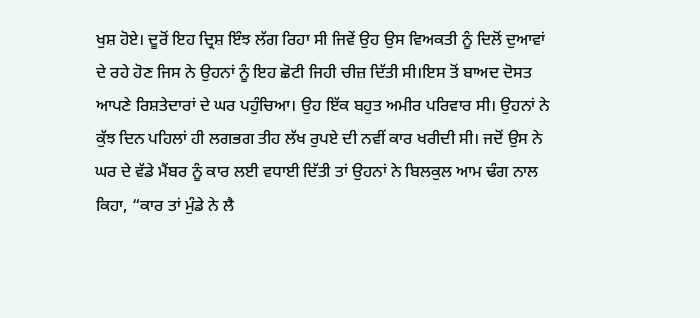ਖੁਸ਼ ਹੋਏ। ਦੂਰੋਂ ਇਹ ਦ੍ਰਿਸ਼ ਇੰਝ ਲੱਗ ਰਿਹਾ ਸੀ ਜਿਵੇਂ ਉਹ ਉਸ ਵਿਅਕਤੀ ਨੂੰ ਦਿਲੋਂ ਦੁਆਵਾਂ ਦੇ ਰਹੇ ਹੋਣ ਜਿਸ ਨੇ ਉਹਨਾਂ ਨੂੰ ਇਹ ਛੋਟੀ ਜਿਹੀ ਚੀਜ਼ ਦਿੱਤੀ ਸੀ।ਇਸ ਤੋਂ ਬਾਅਦ ਦੋਸਤ ਆਪਣੇ ਰਿਸ਼ਤੇਦਾਰਾਂ ਦੇ ਘਰ ਪਹੁੰਚਿਆ। ਉਹ ਇੱਕ ਬਹੁਤ ਅਮੀਰ ਪਰਿਵਾਰ ਸੀ। ਉਹਨਾਂ ਨੇ ਕੁੱਝ ਦਿਨ ਪਹਿਲਾਂ ਹੀ ਲਗਭਗ ਤੀਹ ਲੱਖ ਰੁਪਏ ਦੀ ਨਵੀਂ ਕਾਰ ਖਰੀਦੀ ਸੀ। ਜਦੋਂ ਉਸ ਨੇ ਘਰ ਦੇ ਵੱਡੇ ਮੈਂਬਰ ਨੂੰ ਕਾਰ ਲਈ ਵਧਾਈ ਦਿੱਤੀ ਤਾਂ ਉਹਨਾਂ ਨੇ ਬਿਲਕੁਲ ਆਮ ਢੰਗ ਨਾਲ ਕਿਹਾ, “ਕਾਰ ਤਾਂ ਮੁੰਡੇ ਨੇ ਲੈ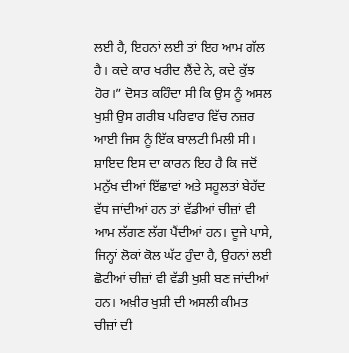ਲਈ ਹੈ, ਇਹਨਾਂ ਲਈ ਤਾਂ ਇਹ ਆਮ ਗੱਲ ਹੈ। ਕਦੇ ਕਾਰ ਖਰੀਦ ਲੈਂਦੇ ਨੇ, ਕਦੇ ਕੁੱਝ ਹੋਰ।” ਦੋਸਤ ਕਹਿੰਦਾ ਸੀ ਕਿ ਉਸ ਨੂੰ ਅਸਲ ਖੁਸ਼ੀ ਉਸ ਗਰੀਬ ਪਰਿਵਾਰ ਵਿੱਚ ਨਜ਼ਰ ਆਈ ਜਿਸ ਨੂੰ ਇੱਕ ਬਾਲਟੀ ਮਿਲੀ ਸੀ। ਸ਼ਾਇਦ ਇਸ ਦਾ ਕਾਰਨ ਇਹ ਹੈ ਕਿ ਜਦੋਂ ਮਨੁੱਖ ਦੀਆਂ ਇੱਛਾਵਾਂ ਅਤੇ ਸਹੂਲਤਾਂ ਬੇਹੱਦ ਵੱਧ ਜਾਂਦੀਆਂ ਹਨ ਤਾਂ ਵੱਡੀਆਂ ਚੀਜ਼ਾਂ ਵੀ ਆਮ ਲੱਗਣ ਲੱਗ ਪੈਂਦੀਆਂ ਹਨ। ਦੂਜੇ ਪਾਸੇ, ਜਿਨ੍ਹਾਂ ਲੋਕਾਂ ਕੋਲ ਘੱਟ ਹੁੰਦਾ ਹੈ, ਉਹਨਾਂ ਲਈ ਛੋਟੀਆਂ ਚੀਜ਼ਾਂ ਵੀ ਵੱਡੀ ਖੁਸ਼ੀ ਬਣ ਜਾਂਦੀਆਂ ਹਨ। ਅਖ਼ੀਰ ਖੁਸ਼ੀ ਦੀ ਅਸਲੀ ਕੀਮਤ ਚੀਜ਼ਾਂ ਦੀ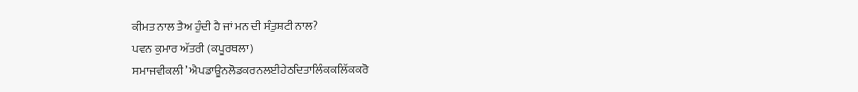ਕੀਮਤ ਨਾਲ ਤੈਅ ਹੁੰਦੀ ਹੈ ਜਾਂ ਮਨ ਦੀ ਸੰਤੁਸ਼ਟੀ ਨਾਲ?
ਪਵਨ ਕੁਮਾਰ ਅੱਤਰੀ (ਕਪੂਰਥਲਾ)
ਸਮਾਜਵੀਕਲੀ’ ਐਪਡਾਊਨਲੋਡਕਰਨਲਈਹੇਠਦਿਤਾਲਿੰਕਕਲਿੱਕਕਰੋ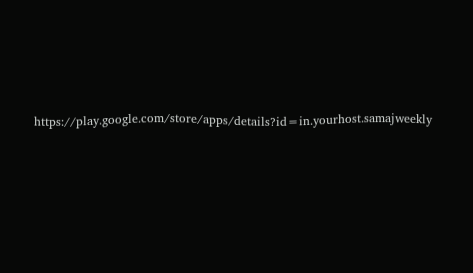https://play.google.com/store/apps/details?id=in.yourhost.samajweekly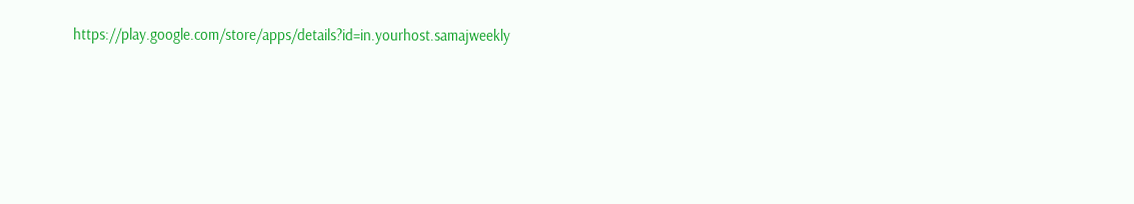https://play.google.com/store/apps/details?id=in.yourhost.samajweekly